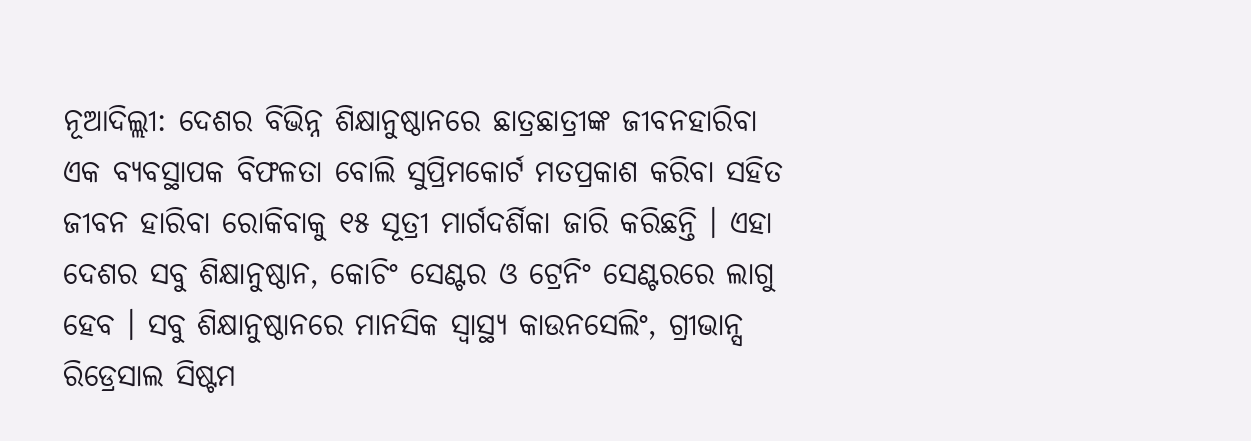ନୂଆଦିଲ୍ଲୀ: ଦେଶର ବିଭିନ୍ନ ଶିକ୍ଷାନୁଷ୍ଠାନରେ ଛାତ୍ରଛାତ୍ରୀଙ୍କ ଜୀବନହାରିବା ଏକ ବ୍ୟବସ୍ଥାପକ ବିଫଳତା ବୋଲି ସୁପ୍ରିମକୋର୍ଟ ମତପ୍ରକାଶ କରିବା ସହିତ ଜୀବନ ହାରିବା ରୋକିବାକୁ ୧୫ ସୂତ୍ରୀ ମାର୍ଗଦର୍ଶିକା ଜାରି କରିଛନ୍ତି । ଏହା ଦେଶର ସବୁ ଶିକ୍ଷାନୁଷ୍ଠାନ, କୋଚିଂ ସେଣ୍ଟର ଓ ଟ୍ରେନିଂ ସେଣ୍ଟରରେ ଲାଗୁ ହେବ । ସବୁ ଶିକ୍ଷାନୁଷ୍ଠାନରେ ମାନସିକ ସ୍ବାସ୍ଥ୍ୟ କାଉନସେଲିଂ, ଗ୍ରୀଭାନ୍ସ ରିଡ୍ରେସାଲ ସିଷ୍ଟମ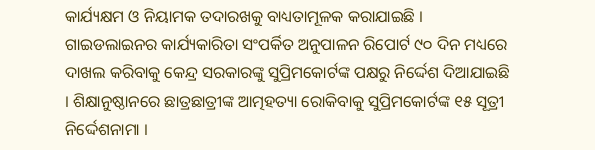କାର୍ଯ୍ୟକ୍ଷମ ଓ ନିୟାମକ ତଦାରଖକୁ ବାଧ୍ୟତାମୂଳକ କରାଯାଇଛି ।
ଗାଇଡଲାଇନର କାର୍ଯ୍ୟକାରିତା ସଂପର୍କିତ ଅନୁପାଳନ ରିପୋର୍ଟ ୯୦ ଦିନ ମଧ୍ୟରେ ଦାଖଲ କରିବାକୁ କେନ୍ଦ୍ର ସରକାରଙ୍କୁ ସୁପ୍ରିମକୋର୍ଟଙ୍କ ପକ୍ଷରୁ ନିର୍ଦ୍ଦେଶ ଦିଆଯାଇଛି । ଶିକ୍ଷାନୁଷ୍ଠାନରେ ଛାତ୍ରଛାତ୍ରୀଙ୍କ ଆତ୍ମହତ୍ୟା ରୋକିବାକୁ ସୁପ୍ରିମକୋର୍ଟଙ୍କ ୧୫ ସୂତ୍ରୀ ନିର୍ଦ୍ଦେଶନାମା ।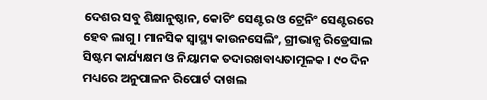ଦେଶର ସବୁ ଶିକ୍ଷାନୁଷ୍ଠାନ, କୋଚିଂ ସେଣ୍ଟର ଓ ଟ୍ରେନିଂ ସେଣ୍ଟରରେ ହେବ ଲାଗୁ । ମାନସିକ ସ୍ବାସ୍ଥ୍ୟ କାଉନସେଲିଂ, ଗ୍ରୀଭାନ୍ସ ରିଡ୍ରେସାଲ ସିଷ୍ଟମ କାର୍ଯ୍ୟକ୍ଷମ ଓ ନିୟାମକ ତଦାରଖବାଧ୍ୟତାମୂଳକ । ୯୦ ଦିନ ମଧ୍ୟରେ ଅନୁପାଳନ ରିପୋର୍ଟ ଦାଖଲ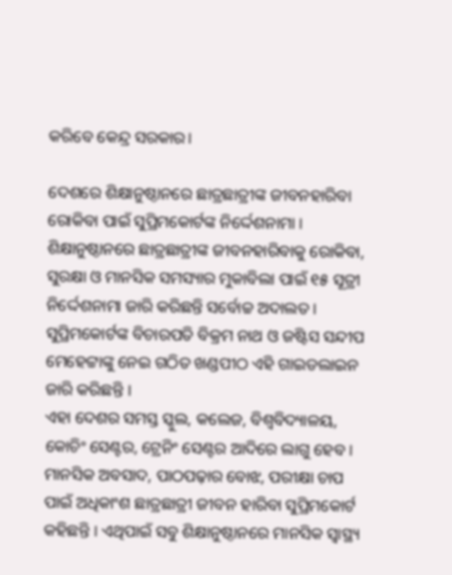କରିବେ କେନ୍ଦ୍ର ସରକାର।

ଦେଶରେ ଶିକ୍ଷାନୁଷ୍ଠାନରେ ଛାତ୍ରଛାତ୍ରୀଙ୍କ ଜୀବନହାରିବା ରୋକିବା ପାଇଁ ସୁପ୍ରିମକୋର୍ଟଙ୍କ ନିର୍ଦ୍ଦେଶନାମା । ଶିକ୍ଷାନୁଷ୍ଠାନରେ ଛାତ୍ରଛାତ୍ରୀଙ୍କ ଜୀବନହାରିବାକୁ ରୋକିବା, ସୁରକ୍ଷା ଓ ମାନସିକ ସମସ୍ୟାର ମୁକାବିଲା ପାଇଁ ୧୫ ସୂତ୍ରୀ ନିର୍ଦ୍ଦେଶନାମା ଜାରି କରିଛନ୍ତି ସର୍ବୋଚ୍ଚ ଅଦାଲତ । ସୁପ୍ରିମକୋର୍ଟଙ୍କ ବିଚାରପତି ବିକ୍ରମ ନାଥ ଓ ଜଷ୍ଟିସ ସନ୍ଦୀପ ମେହେଟ୍ଟାଙ୍କୁ ନେଇ ଗଠିତ ଖଣ୍ଡପୀଠ ଏହି ଗାଇଡଲାଇନ ଜାରି କରିଛନ୍ତି ।
ଏହା ଦେଶର ସମସ୍ତ ସ୍କୁଲ, କଲେଜ, ବିଶ୍ବବିଦ୍ୟାଳୟ, କୋଚିଂ ସେଣ୍ଟର, ଟ୍ରେନିଂ ସେଣ୍ଟର ଆଦିରେ ଲାଗୁ ହେବ । ମାନସିକ ଅବସାଦ, ପାଠପଢ଼ାର ବୋଝ, ପରୀକ୍ଷା ଚାପ ପାଇଁ ଅଧିକାଂଶ ଛାତ୍ରଛାତ୍ରୀ ଜୀବନ ହାରିବା ସୁପ୍ରିମକୋର୍ଟ କହିଛନ୍ତି । ଏଥିପାଇଁ ସବୁ ଶିକ୍ଷାନୁଷ୍ଠାନରେ ମାନସିକ ସ୍ବାସ୍ଥ୍ୟ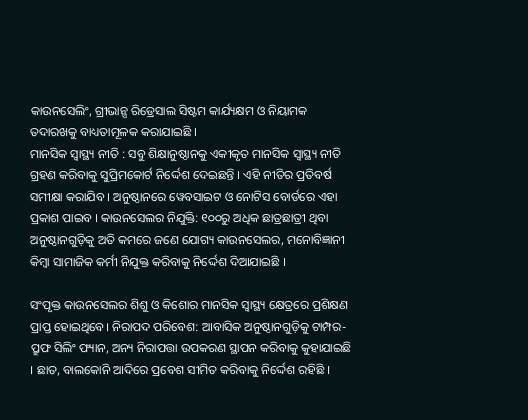କାଉନସେଲିଂ, ଗ୍ରୀଭାନ୍ସ ରିଡ୍ରେସାଲ ସିଷ୍ଟମ କାର୍ଯ୍ୟକ୍ଷମ ଓ ନିୟାମକ ତଦାରଖକୁ ବାଧ୍ୟତାମୂଳକ କରାଯାଇଛି ।
ମାନସିକ ସ୍ୱାସ୍ଥ୍ୟ ନୀତି : ସବୁ ଶିକ୍ଷାନୁଷ୍ଠାନକୁ ଏକୀକୃତ ମାନସିକ ସ୍ବାସ୍ଥ୍ୟ ନୀତି ଗ୍ରହଣ କରିବାକୁ ସୁପ୍ରିମକୋର୍ଟ ନିର୍ଦ୍ଦେଶ ଦେଇଛନ୍ତି । ଏହି ନୀତିର ପ୍ରତିବର୍ଷ ସମୀକ୍ଷା କରାଯିବ । ଅନୁଷ୍ଠାନରେ ୱେବସାଇଟ ଓ ନୋଟିସ ବୋର୍ଡରେ ଏହା ପ୍ରକାଶ ପାଇବ । କାଉନସେଲର ନିଯୁକ୍ତି: ୧୦୦ରୁ ଅଧିକ ଛାତ୍ରଛାତ୍ରୀ ଥିବା ଅନୁଷ୍ଠାନଗୁଡ଼ିକୁ ଅତି କମରେ ଜଣେ ଯୋଗ୍ୟ କାଉନସେଲର, ମନୋବିଜ୍ଞାନୀ କିମ୍ବା ସାମାଜିକ କର୍ମୀ ନିଯୁକ୍ତ କରିବାକୁ ନିର୍ଦ୍ଦେଶ ଦିଆଯାଇଛି ।

ସଂପୃକ୍ତ କାଉନସେଲର ଶିଶୁ ଓ କିଶୋର ମାନସିକ ସ୍ୱାସ୍ଥ୍ୟ କ୍ଷେତ୍ରରେ ପ୍ରଶିକ୍ଷଣ ପ୍ରାପ୍ତ ହୋଇଥିବେ। ନିରାପଦ ପରିବେଶ: ଆବାସିକ ଅନୁଷ୍ଠାନଗୁଡ଼ିକୁ ଟାମ୍ପର-ପ୍ରୁଫ ସିଲିଂ ଫ୍ୟାନ, ଅନ୍ୟ ନିରାପତ୍ତା ଉପକରଣ ସ୍ଥାପନ କରିବାକୁ କୁହାଯାଇଛି । ଛାତ, ବାଲକୋନି ଆଦିରେ ପ୍ରବେଶ ସୀମିତ କରିବାକୁ ନିର୍ଦ୍ଦେଶ ରହିଛି ।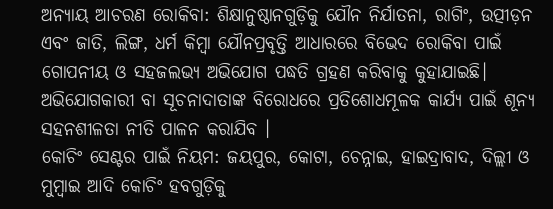ଅନ୍ୟାୟ ଆଚରଣ ରୋକିବା: ଶିକ୍ଷାନୁଷ୍ଠାନଗୁଡ଼ିକୁ ଯୌନ ନିର୍ଯାତନା, ରାଗିଂ, ଉତ୍ପୀଡ଼ନ ଏବଂ ଜାତି, ଲିଙ୍ଗ, ଧର୍ମ କିମ୍ବା ଯୌନପ୍ରବୃତ୍ତି ଆଧାରରେ ବିଭେଦ ରୋକିବା ପାଇଁ ଗୋପନୀୟ ଓ ସହଜଲଭ୍ୟ ଅଭିଯୋଗ ପଦ୍ଧତି ଗ୍ରହଣ କରିବାକୁ କୁହାଯାଇଛି। ଅଭିଯୋଗକାରୀ ବା ସୂଚନାଦାତାଙ୍କ ବିରୋଧରେ ପ୍ରତିଶୋଧମୂଳକ କାର୍ଯ୍ୟ ପାଇଁ ଶୂନ୍ୟ ସହନଶୀଳତା ନୀତି ପାଳନ କରାଯିବ ।
କୋଚିଂ ସେଣ୍ଟର ପାଇଁ ନିୟମ: ଜୟପୁର, କୋଟା, ଚେନ୍ନାଇ, ହାଇଦ୍ରାବାଦ, ଦିଲ୍ଲୀ ଓ ମୁମ୍ବାଇ ଆଦି କୋଚିଂ ହବଗୁଡ଼ିକୁ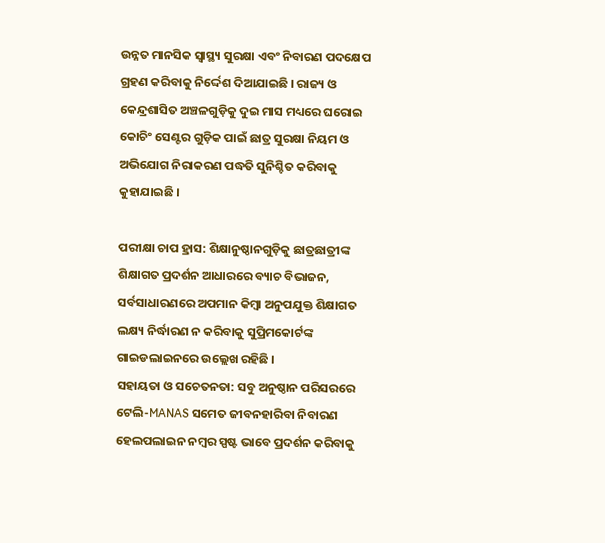ଉନ୍ନତ ମାନସିକ ସ୍ୱାସ୍ଥ୍ୟ ସୁରକ୍ଷା ଏବଂ ନିବାରଣ ପଦକ୍ଷେପ ଗ୍ରହଣ କରିବାକୁ ନିର୍ଦ୍ଦେଶ ଦିଆଯାଇଛି । ରାଜ୍ୟ ଓ କେନ୍ଦ୍ରଶାସିତ ଅଞ୍ଚଳଗୁଡ଼ିକୁ ଦୁଇ ମାସ ମଧ୍ୟରେ ଘରୋଇ କୋଚିଂ ସେଣ୍ଟର ଗୁଡ଼ିକ ପାଇଁ ଛାତ୍ର ସୁରକ୍ଷା ନିୟମ ଓ ଅଭିଯୋଗ ନିରାକରଣ ପଦ୍ଧତି ସୁନିଶ୍ଚିତ କରିବାକୁ କୁହାଯାଇଛି ।

ପରୀକ୍ଷା ଚାପ ହ୍ରାସ: ଶିକ୍ଷାନୁଷ୍ଠାନଗୁଡ଼ିକୁ ଛାତ୍ରଛାତ୍ରୀଙ୍କ ଶିକ୍ଷାଗତ ପ୍ରଦର୍ଶନ ଆଧାରରେ ବ୍ୟାଚ ବିଭାଜନ, ସର୍ବସାଧାରଣରେ ଅପମାନ କିମ୍ବା ଅନୁପଯୁକ୍ତ ଶିକ୍ଷାଗତ ଲକ୍ଷ୍ୟ ନିର୍ଦ୍ଧାରଣ ନ କରିବାକୁ ସୁପ୍ରିମକୋର୍ଟଙ୍କ ଗାଇଡଲାଇନରେ ଉଲ୍ଲେଖ ରହିଛି ।
ସହାୟତା ଓ ସଚେତନତା: ସବୁ ଅନୁଷ୍ଠାନ ପରିସରରେ ଟେଲି-MANAS ସମେତ ଜୀବନହାରିବା ନିବାରଣ ହେଲପଲାଇନ ନମ୍ବର ସ୍ପଷ୍ଟ ଭାବେ ପ୍ରଦର୍ଶନ କରିବାକୁ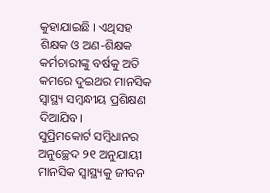କୁହାଯାଇଛି । ଏଥିସହ ଶିକ୍ଷକ ଓ ଅଣ-ଶିକ୍ଷକ କର୍ମଚାରୀଙ୍କୁ ବର୍ଷକୁ ଅତି କମରେ ଦୁଇଥର ମାନସିକ ସ୍ୱାସ୍ଥ୍ୟ ସମ୍ବନ୍ଧୀୟ ପ୍ରଶିକ୍ଷଣ ଦିଆଯିବ।
ସୁପ୍ରିମକୋର୍ଟ ସମ୍ବିଧାନର ଅନୁଚ୍ଛେଦ ୨୧ ଅନୁଯାୟୀ ମାନସିକ ସ୍ୱାସ୍ଥ୍ୟକୁ ଜୀବନ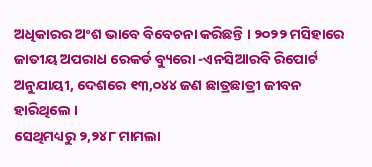ଅଧିକାରର ଅଂଶ ଭାବେ ବିବେଚନା କରିଛନ୍ତି । ୨୦୨୨ ମସିହାରେ ଜାତୀୟ ଅପରାଧ ରେକର୍ଡ ବ୍ୟୁରୋ -ଏନସିଆରବି ରିପୋର୍ଟ ଅନୁଯାୟୀ, ଦେଶରେ ୧୩,୦୪୪ ଜଣ ଛାତ୍ରଛାତ୍ରୀ ଜୀବନ ହାରିଥିଲେ ।
ସେଥିମଧ୍ୟରୁ ୨,୨୪୮ ମାମଲା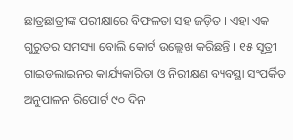ଛାତ୍ରଛାତ୍ରୀଙ୍କ ପରୀକ୍ଷାରେ ବିଫଳତା ସହ ଜଡ଼ିତ । ଏହା ଏକ ଗୁରୁତର ସମସ୍ୟା ବୋଲି କୋର୍ଟ ଉଲ୍ଲେଖ କରିଛନ୍ତି । ୧୫ ସୂତ୍ରୀ ଗାଇଡଲାଇନର କାର୍ଯ୍ୟକାରିତା ଓ ନିରୀକ୍ଷଣ ବ୍ୟବସ୍ଥା ସଂପର୍କିତ ଅନୁପାଳନ ରିପୋର୍ଟ ୯୦ ଦିନ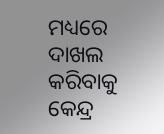ମଧ୍ୟରେ ଦାଖଲ କରିବାକୁ କେନ୍ଦ୍ର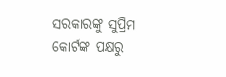ସରକାରଙ୍କୁ ସୁପ୍ରିମ କୋର୍ଟଙ୍କ ପକ୍ଷରୁ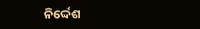ନିର୍ଦ୍ଦେଶ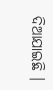ଦିଆଯାଇଛି ।